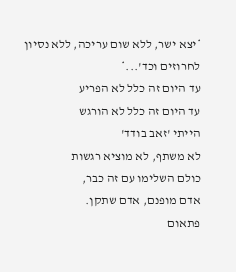*יצא ישר, ללא שום עריכה, ללא נסיון לחרוזים וכד'...*
עד היום זה כלל לא הפריע
עד היום זה כלל לא הורגש
הייתי 'זאב בודד'
לא משתף, לא מוציא רגשות
כולם השלימו עם זה כבר,
אדם מופנם, אדם שתקן.
פתאום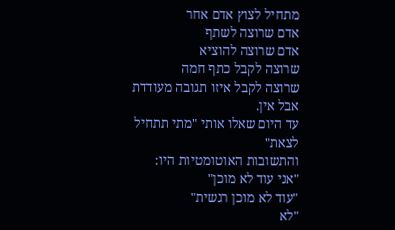מתחיל לצוץ אדם אחר
אדם שרוצה לשתף
אדם שרוצה להוציא
שרוצה לקבל כתף חמה
שרוצה לקבל איזו תגובה מעודדת
אבל אין.
עד היום שאלו אותי "מתי תתחיל לצאת"
והתשובות האוטומטיות היו:
"אני עוד לא מוכן"
"עוד לא מוכן רגשית"
"לא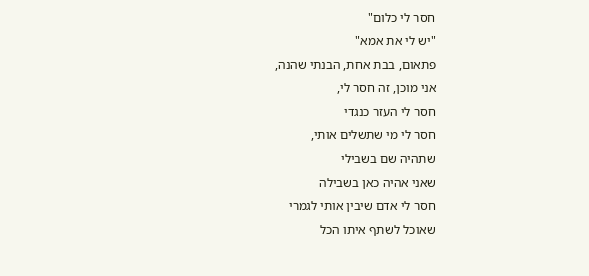חסר לי כלום"
"יש לי את אמא"
פתאום, בבת אחת, הבנתי שהנה,
אני מוכן, זה חסר לי,
חסר לי העזר כנגדי
חסר לי מי שתשלים אותי,
שתהיה שם בשבילי
שאני אהיה כאן בשבילה
חסר לי אדם שיבין אותי לגמרי
שאוכל לשתף איתו הכל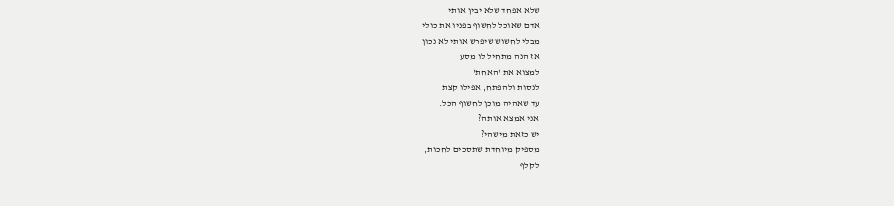שלא אפחד שלא יבין אותי
אדם שאוכל לחשוף בפניו את כולי
מבלי לחשוש שיפרש אותי לא נכון
אז הנה מתחיל לו מסע
למצוא את 'האחת'
לנסות ולהפתח, אפילו קצת
עד שאהיה מוכן לחשוף הכל.
אני אמצא אותה?
יש כזאת מישהי?
מספיק מיוחדת שתסכים לחכות,
לקלף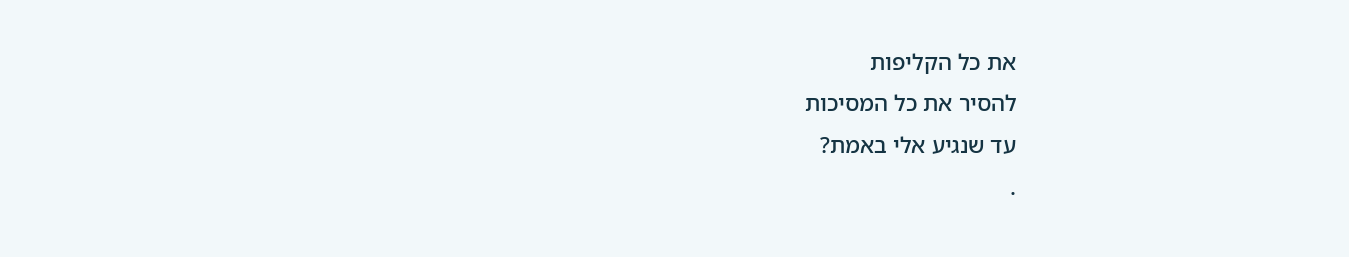את כל הקליפות
להסיר את כל המסיכות
עד שנגיע אלי באמת?
.